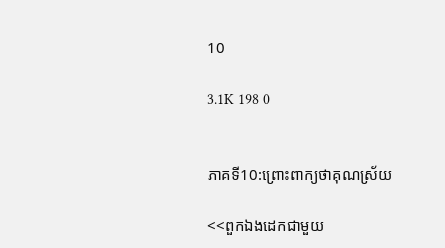10

3.1K 198 0


ភាគទី10:ព្រោះពាក្យថាគុណស្រ័យ

<<ពួកឯងដេកជាមួយ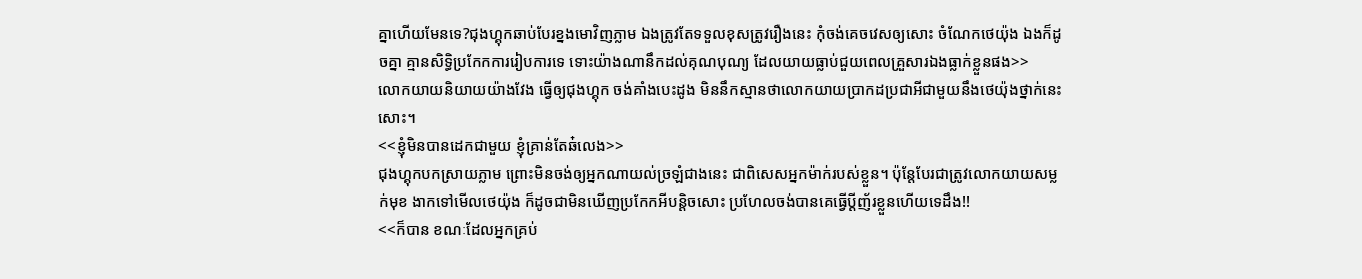គ្នាហើយមែនទេ?ជុងហ្គុកឆាប់បែរខ្នងមោវិញភ្លាម ឯងត្រូវតែទទួលខុសត្រូវរឿងនេះ កុំចង់គេចវេសឲ្យសោះ ចំណែកថេយ៉ុង ឯងក៏ដូចគ្នា គ្មានសិទ្ធិប្រកែកការរៀបការទេ ទោះយ៉ាងណានឹកដល់គុណបុណ្យ ដែលយាយធ្លាប់ជួយពេលគ្រួសារឯងធ្លាក់ខ្លួនផង>>
លោកយាយនិយាយយ៉ាងវែង ធ្វើឲ្យជុងហ្គុក ចង់គាំងបេះដូង មិននឹកស្មានថាលោកយាយប្រាកដប្រជាអីជាមួយនឹងថេយ៉ុងថ្នាក់នេះសោះ។
<<ខ្ញុំមិនបានដេកជាមួយ ខ្ញុំគ្រាន់តែឆ៎លេង>>
ជុងហ្គុកបកស្រាយភ្លាម ព្រោះមិនចង់ឲ្យអ្នកណាយល់ច្រឡំជាងនេះ ជាពិសេសអ្នកម៉ាក់របស់ខ្លួន។ ប៉ុន្តែបែរជាត្រូវលោកយាយសម្លក់មុខ ងាកទៅមើលថេយ៉ុង ក៏ដូចជាមិនឃើញប្រកែកអីបន្ដិចសោះ ប្រហែលចង់បានគេធ្វើប្ដីញ័រខ្លួនហើយទេដឹង!!
<<ក៏បាន ខណៈដែលអ្នកគ្រប់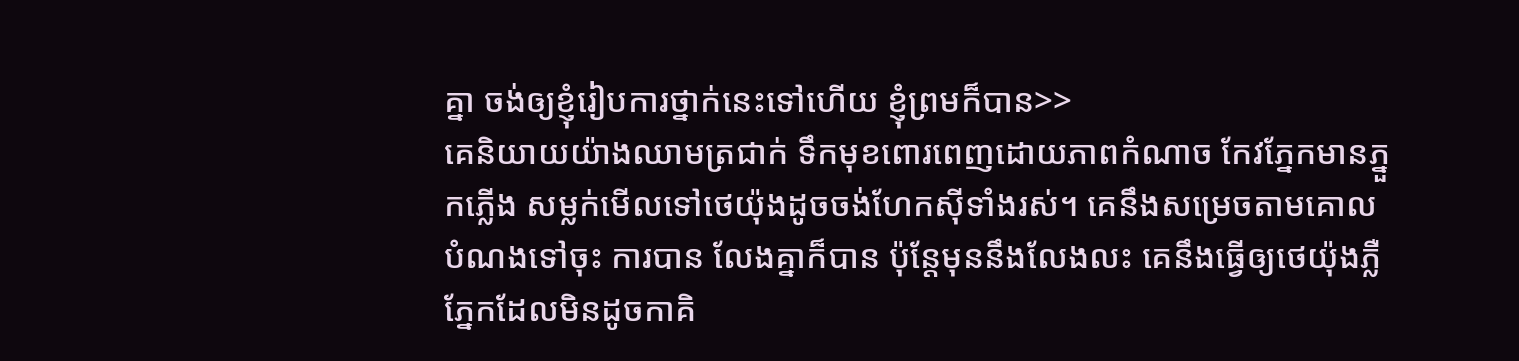គ្នា ចង់ឲ្យខ្ញុំរៀបការថ្នាក់នេះទៅហើយ ខ្ញុំព្រមក៏បាន>>
គេនិយាយយ៉ាងឈាមត្រជាក់ ទឹកមុខពោរពេញដោយភាពកំណាច កែវភ្នែកមានភ្នួកភ្លើង សម្លក់មើលទៅថេយ៉ុងដូចចង់ហែកសុីទាំងរស់។ គេនឹងសម្រេចតាមគោលបំណងទៅចុះ ការបាន លែងគ្នាក៏បាន ប៉ុន្ដែមុននឹងលែងលះ គេនឹងធ្វើឲ្យថេយ៉ុងភ្លឺភ្នែកដែលមិនដូចកាគិ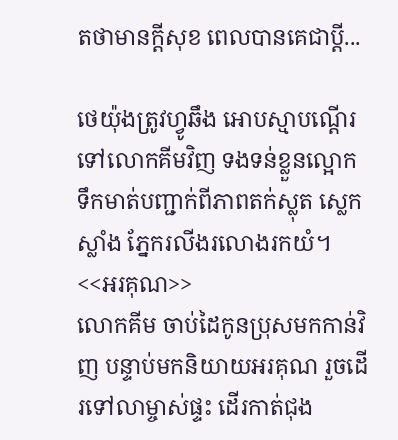តថាមានក្ដីសុខ ពេលបានគេជាប្ដី...

ថេយ៉ុងត្រូវហ្វូឆឹង អោបស្មាបណ្ដើរទៅលោកគីមវិញ ទងទន់ខ្លួនល្អោក ទឹកមាត់បញ្ជាក់ពីភាពតក់ស្លុត ស្លេកស្លាំង ភ្នែករលីងរលោងរកយំ។
<<អរគុណ>>
លោកគីម ចាប់ដៃកូនប្រុសមកកាន់វិញ បន្ទាប់មកនិយាយអរគុណ រួចដើរទៅលាម្ចាស់ផ្ទះ ដើរកាត់ជុង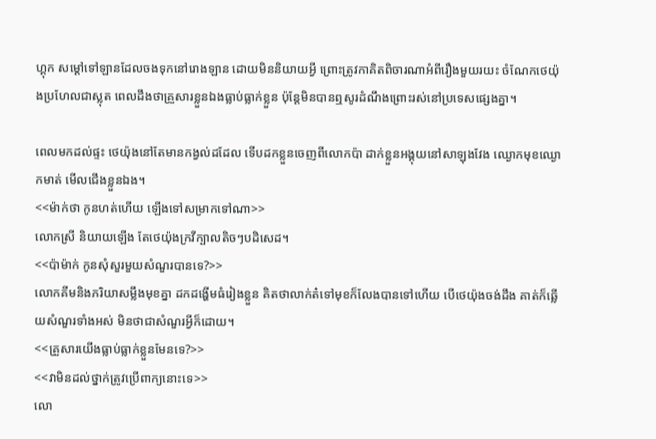ហ្គុក សម្ដៅទៅឡានដែលចងទុកនៅរោងឡាន ដោយមិននិយាយអ្វី ព្រោះត្រូវកាគិតពិចារណាអំពីរឿងមួយរយះ ចំណែកថេយ៉ុងប្រហែលជាស្លុត ពេលដឹងថាគ្រួសារខ្លួនឯងធ្លាប់ធ្លាក់ខ្លួន ប៉ុន្តែមិនបានឮសូរដំណឹងព្រោះរស់នៅប្រទេសផ្សេងគ្នា។

ពេលមកដល់ផ្ទះ ថេយ៉ុងនៅតែមានកង្វល់ដដែល ទើបដកខ្លួនចេញពីលោកប៉ា ដាក់ខ្លួនអង្គុយនៅសាឡុងវែង ឈ្ងោកមុខឈ្ងោកមាត់ មើលជើងខ្លួនឯង។
<<ម៉ាក់ថា កូនហត់ហើយ ឡើងទៅសម្រាកទៅណា>>
លោកស្រី និយាយឡើង តែថេយ៉ុងក្រវីក្បាលតិចៗបដិសេដ។
<<ប៉ាម៉ាក់ កូនសុំសួរមួយសំណួរបានទេ?>>
លោកគីមនិងភរិយាសម្លឹងមុខគ្នា ដកដង្ហើមធំរៀងខ្លួន គិតថាលាក់ត៎ទៅមុខក៏លែងបានទៅហើយ បើថេយ៉ុងចង់ដឹង គាត់ក៏ឆ្លើយសំណួរទាំងអស់ មិនថាជាសំណួរអ្វីក៏ដោយ។
<<គ្រួសារយើងធ្លាប់ធ្លាក់ខ្លួនមែនទេ?>>
<<វាមិនដល់ថ្នាក់ត្រូវប្រើពាក្យនោះទេ>>
លោ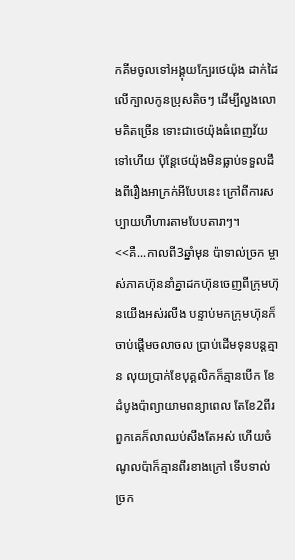កគីមចូលទៅអង្គុយក្បែរថេយ៉ុង ដាក់ដៃលើក្បាលកូនប្រុសតិចៗ ដើម្បីលួងលោមគិតច្រើន ទោះជាថេយ៉ុងធំពេញវ័យទៅហើយ ប៉ុន្តែថេយ៉ុងមិនធ្លាប់ទទួលដឹងពីរឿងអាក្រក់អីបែបនេះ ក្រៅពីការសប្បាយហឺហារតាមបែបតារាៗ។
<<គឺ...កាលពី3ឆ្នាំមុន ប៉ាទាល់ច្រក ម្ចាស់ភាគហ៊ុននាំគ្នាដកហ៊ុនចេញពីក្រុមហ៊ុនយើងអស់រលីង បន្ទាប់មកក្រុមហ៊ុនក៏ចាប់ផ្ដើមចលាចល ប្រាប់ដើមទុនបន្ដគ្មាន លុយប្រាក់ខែបុគ្គលិកក៏គ្មានបើក ខែដំបូងប៉ាព្យាយាមពន្យាពេល តែខែ2ពីរ ពួកគេក៏លាឈប់សឹងតែអស់ ហើយចំណូលប៉ាក៏គ្មានពីរខាងក្រៅ ទើបទាល់ច្រក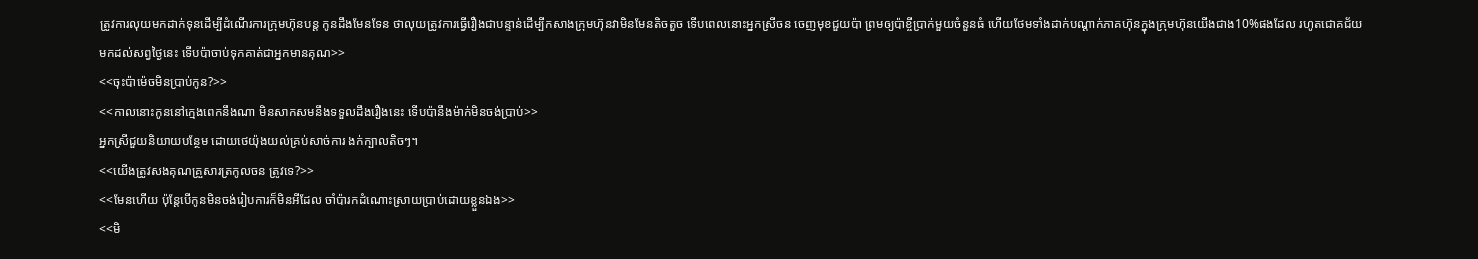ត្រូវការលុយមកដាក់ទុនដើម្បីដំណើរការក្រុមហ៊ុនបន្ដ កូនដឹងមែនទែន ថាលុយត្រូវការធ្វើរឿងជាបន្ទាន់ដើម្បីកសាងក្រុមហ៊ុនវាមិនមែនតិចតួច ទើបពេលនោះអ្នកស្រីចន ចេញមុខជួយប៉ា ព្រមឲ្យប៉ាខ្ចីប្រាក់មួយចំនួនធំ ហើយថែមទាំងដាក់បណ្ដាក់ភាគហ៊ុនក្នុងក្រុមហ៊ុនយើងជាង10%ផងដែល រហូតជោគជ័យមកដល់សព្វថ្ងៃនេះ ទើបប៉ាចាប់ទុកគាត់ជាអ្នកមានគុណ>>
<<ចុះប៉ាម៉េចមិនប្រាប់កូន?>>
<<កាលនោះកូននៅក្មេងពេកនឹងណា មិនសាកសមនឹងទទួលដឹងរឿងនេះ ទើបប៉ានឹងម៉ាក់មិនចង់ប្រាប់>>
អ្នកស្រីជួយនិយាយបន្ថែម ដោយថេយ៉ុងយល់គ្រប់សាច់ការ ងក់ក្បាលតិចៗ។
<<យើងត្រូវសងគុណគ្រួសារត្រកូលចន ត្រូវទេ?>>
<<មែនហើយ ប៉ុន្តែបើកូនមិនចង់រៀបការក៏មិនអីដែល ចាំប៉ារកដំណោះស្រាយប្រាប់ដោយខ្លួនឯង>>
<<មិ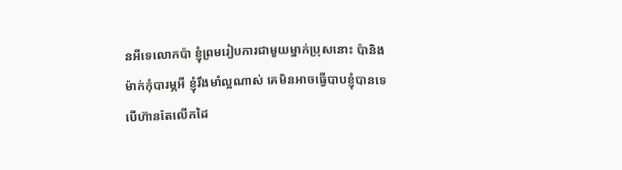នអីទេលោកប៉ា ខ្ញុំព្រមរៀបការជាមួយម្នាក់ប្រុសនោះ ប៉ានិងម៉ាក់កុំបារម្ភអី ខ្ញុំរឹងមាំល្អណាស់ គេមិនអាចធ្វើបាបខ្ញុំបានទេ បើហ៊ានតែលើកដៃ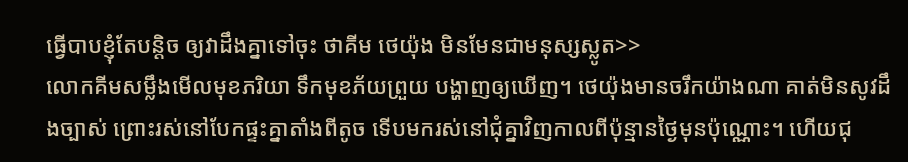ធ្វើបាបខ្ញុំតែបន្ដិច ឲ្យវាដឹងគ្នាទៅចុះ ថាគីម ថេយ៉ុង មិនមែនជាមនុស្សស្លូត>>
លោកគីមសម្លឹងមើលមុខភរិយា ទឹកមុខភ័យព្រួយ បង្ហាញឲ្យឃើញ។ ថេយ៉ុងមានចរឹកយ៉ាងណា គាត់មិនសូវដឹងច្បាស់ ព្រោះរស់នៅបែកផ្ទះគ្នាតាំងពីតូច ទើបមករស់នៅជុំគ្នាវិញកាលពីប៉ុន្មានថ្ងៃមុនប៉ុណ្ណោះ។ ហើយជុ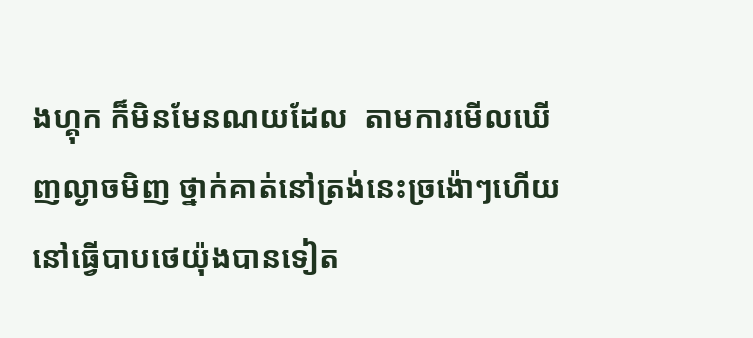ងហ្គុក ក៏មិនមែនណយដែល  តាមការមើលឃើញល្ងាចមិញ ថ្នាក់គាត់នៅត្រង់នេះច្រង៉ោៗហើយ នៅធ្វើបាបថេយ៉ុងបានទៀត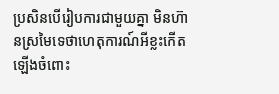ប្រសិនបើរៀបការជាមួយគ្នា មិនហ៊ានស្រមៃទេថាហេតុការណ៍អីខ្លះកើតឡើងចំពោះ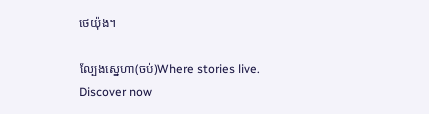ថេយ៉ុង។

ល្បែងស្នេហា(ចប់)Where stories live. Discover now